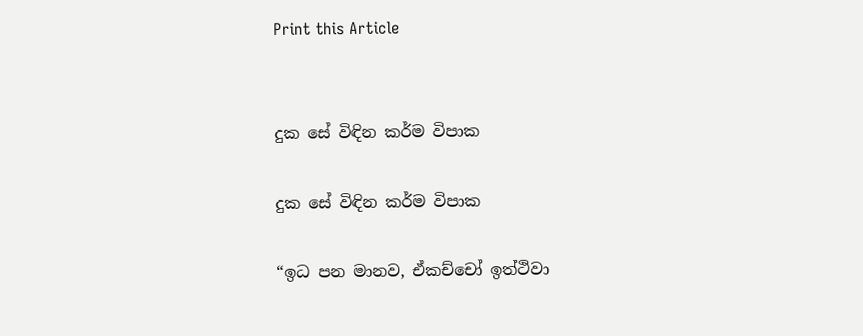Print this Article


දුක සේ විඳින කර්ම විපාක

දුක සේ විඳින කර්ම විපාක

“ඉධ පන මානව, ඒකච්චෝ ඉත්ථිවා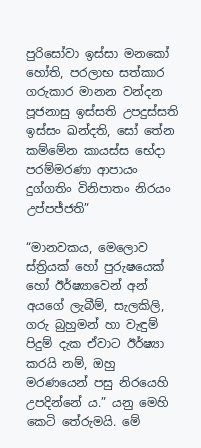පුරිසෝවා ඉස්සා මනකෝ හෝති, පරලාභ සත්කාර ගරුකාර මානන වන්දන පූජනාසු ඉස්සති උපදුස්සති ඉස්සං ඛන්දති, සෝ තේන කම්මේන කායස්ස භේදා පරම්මරණා ආපායං දුග්ගතිං විනිපාතං නිරයං උප්පජ්ජති”

“මානවකය, මෙලොව ස්ත්‍රියක් හෝ පුරුෂයෙක් හෝ ඊර්ෂ්‍යාවෙන් අන් අයගේ ලැබීම්, සැලකිලි, ගරු බුහුමන් හා වැඳුම් පිදුම් දැක ඒවාට ඊර්ෂ්‍යා කරයි නම්, ඔහු මරණයෙන් පසු නිරයෙහි උපදින්නේ ය.” යනු මෙහි කෙටි තේරුමයි. මේ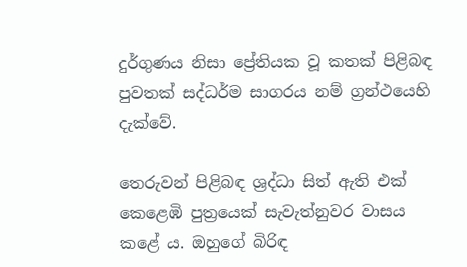දුර්ගුණය නිසා ප්‍රේතියක වූ කතක් පිළිබඳ පුවතක් සද්ධර්ම සාගරය නම් ග්‍රන්ථයෙහි දැක්වේ.

තෙරුවන් පිළිබඳ ශ්‍රද්ධා සිත් ඇති එක් කෙළෙඹි පුත්‍රයෙක් සැවැත්නුවර වාසය කළේ ය. ඔහුගේ බිරිඳ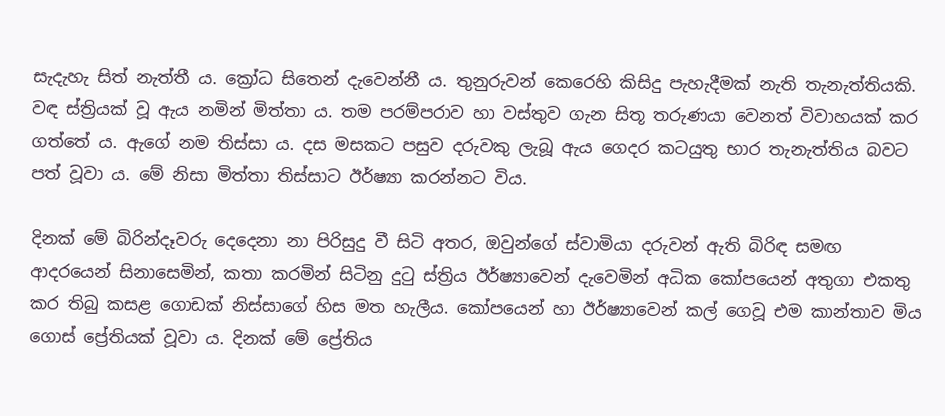සැදැහැ සිත් නැත්තී ය. ක්‍රෝධ සිතෙන් දැවෙන්නී ය. තුනුරුවන් කෙරෙහි කිසිදු පැහැදීමක් නැති තැනැත්තියකි. වඳ ස්ත්‍රියක් වූ ඇය නමින් මිත්තා ය. තම පරම්පරාව හා වස්තුව ගැන සිතූ තරුණයා වෙනත් විවාහයක් කර ගත්තේ ය. ඇගේ නම තිස්සා ය. දස මසකට පසුව දරුවකු ලැබූ ඇය ගෙදර කටයුතු භාර තැනැත්තිය බවට පත් වූවා ය. මේ නිසා මිත්තා තිස්සාට ඊර්ෂ්‍යා කරන්නට විය.

දිනක් මේ බිරින්දෑවරු දෙදෙනා නා පිරිසුදු වී සිටි අතර, ඔවුන්ගේ ස්වාමියා දරුවන් ඇති බිරිඳ සමඟ ආදරයෙන් සිනාසෙමින්, කතා කරමින් සිටිනු දුටු ස්ත්‍රිය ඊර්ෂ්‍යාවෙන් දැවෙමින් අධික කෝපයෙන් අතුගා එකතු කර තිබු කසළ ගොඩක් නිස්සාගේ හිස මත හැලීය. කෝපයෙන් හා ඊර්ෂ්‍යාවෙන් කල් ගෙවූ එම කාන්තාව මිය ගොස් ප්‍රේතියක් වූවා ය. දිනක් මේ ප්‍රේතිය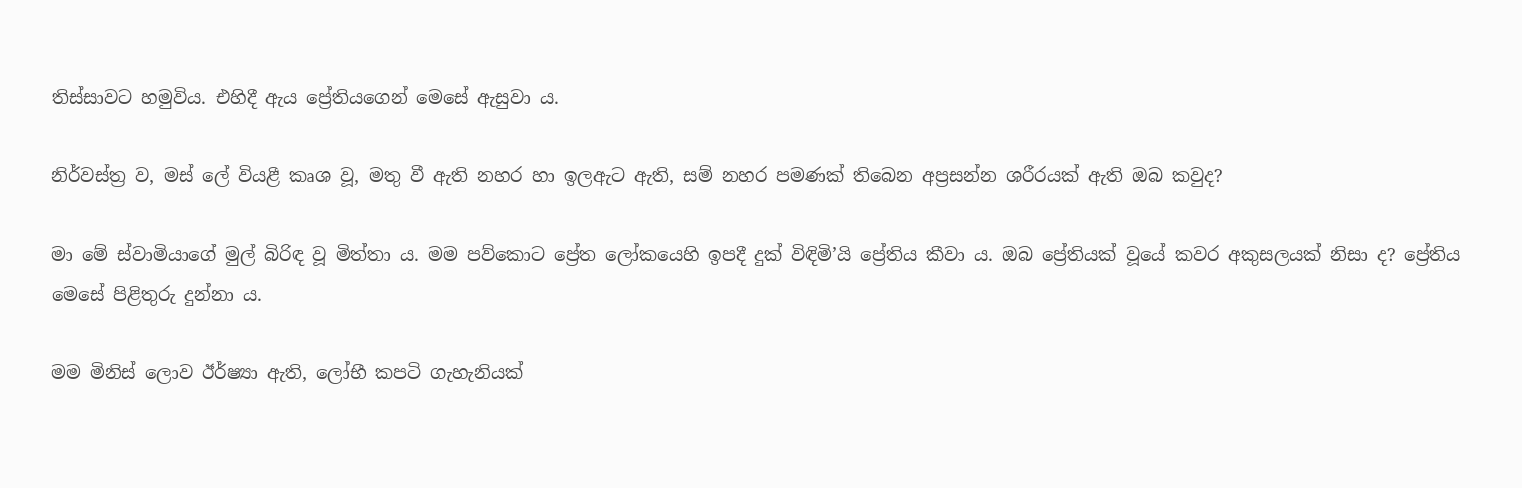තිස්සාවට හමුවිය. එහිදී ඇය ප්‍රේතියගෙන් මෙසේ ඇසුවා ය.

නිර්වස්ත්‍ර ව, මස් ලේ වියළී කෘශ වූ, මතු වී ඇති නහර හා ඉලඇට ඇති, සම් නහර පමණක් තිබෙන අප්‍රසන්න ශරීරයක් ඇති ඔබ කවුද?

මා මේ ස්වාමියාගේ මුල් බිරිඳ වූ මිත්තා ය. මම පව්කොට ප්‍රේත ලෝකයෙහි ඉපදී දුක් විඳිමි’යි ප්‍රේතිය කීවා ය. ඔබ ප්‍රේතියක් වූයේ කවර අකුසලයක් නිසා ද? ප්‍රේතිය මෙසේ පිළිතුරු දුන්නා ය.

මම මිනිස් ලොව ඊර්ෂ්‍යා ඇති, ලෝභී කපටි ගැහැනියක්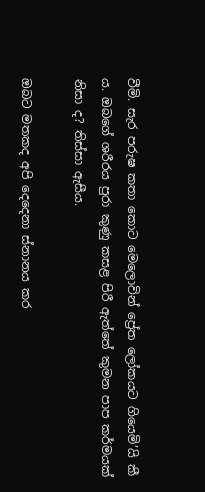වීමි. සැර පරුෂ කතා කොට මෙලොවින් ප්‍රේත ලෝකයට ගියෙමි’යි කී ය. ඔබගේ ශරීරය පුරා කුණු කසළ පිරී ඇත්තේ කුමන පාප කර්මයක් නිසා ද? තිස්සා ඇසීය.

ඔබට මතකද අපි දෙදෙනා ස්නානය කර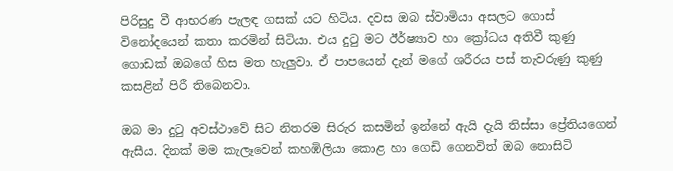පිරිසුදු වී ආභරණ පැලඳ ගසක් යට හිටිය. දවස ඔබ ස්වාමියා අසලට ගොස් විනෝදයෙන් කතා කරමින් සිටියා. එය දුටු මට ඊර්ෂ්‍යාව හා ක්‍රෝධය අතිවී කුණු ගොඩක් ඔබගේ හිස මත හැලුවා. ඒ පාපයෙන් දැන් මගේ ශරීරය පස් තැවරුණු කුණු කසළින් පිරී තිබෙනවා.

ඔබ මා දුටු අවස්ථාවේ සිට නිතරම සිරුර කසමින් ඉන්නේ ඇයි දැයි තිස්සා ප්‍රේතියගෙන් ඇසීය. දිනක් මම කැලෑවෙන් කහඹිලියා කොළ හා ගෙඩි ගෙනවිත් ඔබ නොසිටි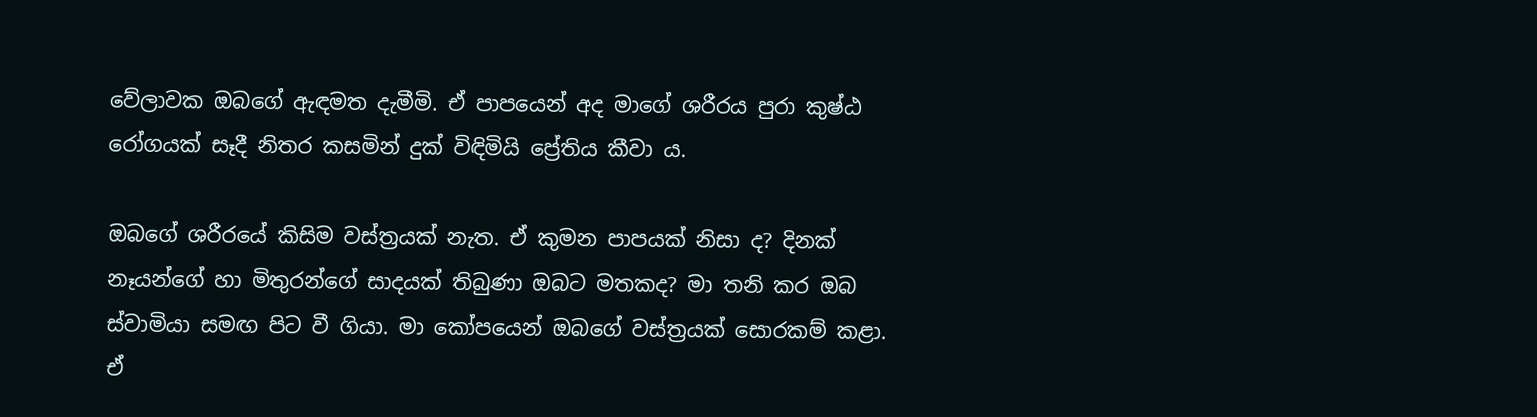වේලාවක ඔබගේ ඇඳමත දැමීමි. ඒ පාපයෙන් අද මාගේ ශරීරය පුරා කුෂ්ඨ රෝගයක් සෑදී නිතර කසමින් දුක් විඳිමියි ප්‍රේතිය කීවා ය.

ඔබගේ ශරීරයේ කිසිම වස්ත්‍රයක් නැත. ඒ කුමන පාපයක් නිසා ද? දිනක් නෑයන්ගේ හා මිතුරන්ගේ සාදයක් තිබුණා ඔබට මතකද? මා තනි කර ඔබ ස්වාමියා සමඟ පිට වී ගියා. මා කෝපයෙන් ඔබගේ වස්ත්‍රයක් සොරකම් කළා. ඒ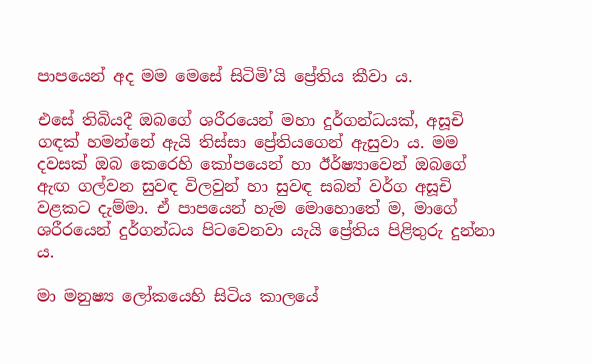පාපයෙන් අද මම මෙසේ සිටිමි’යි ප්‍රේතිය කීවා ය.

එසේ තිබියදී ඔබගේ ශරීරයෙන් මහා දුර්ගන්ධයක්, අසූචි ගඳක් හමන්නේ ඇයි තිස්සා ප්‍රේතියගෙන් ඇසුවා ය. මම දවසක් ඔබ කෙරෙහි කෝපයෙන් හා ඊර්ෂ්‍යාවෙන් ඔබගේ ඇඟ ගල්වන සුවඳ විලවුන් හා සුවඳ සබන් වර්ග අසූචි වළකට දැම්මා. ඒ පාපයෙන් හැම මොහොතේ ම, මාගේ ශරීරයෙන් දුර්ගන්ධය පිටවෙනවා යැයි ප්‍රේතිය පිළිතුරු දුන්නා ය.

මා මනුෂ්‍ය ලෝකයෙහි සිටිය කාලයේ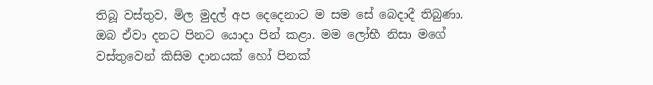තිබූ වස්තුව, මිල මුදල් අප දෙදෙනාට ම සම සේ බෙදාදී තිබුණා. ඔබ ඒවා දනට පිනට යොදා පින් කළා. මම ලෝභී නිසා මගේ වස්තුවෙන් කිසිම දානයක් හෝ පිනක්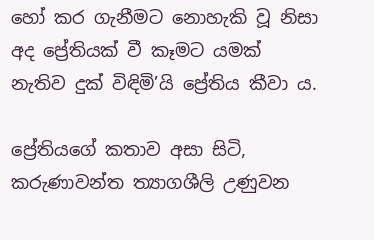හෝ කර ගැනීමට නොහැකි වූ නිසා අද ප්‍රේතියක් වී කෑමට යමක් නැතිව දුක් විඳිමි’යි ප්‍රේතිය කීවා ය.

ප්‍රේතියගේ කතාව අසා සිටි, කරුණාවන්ත ත්‍යාගශීලි උණුවන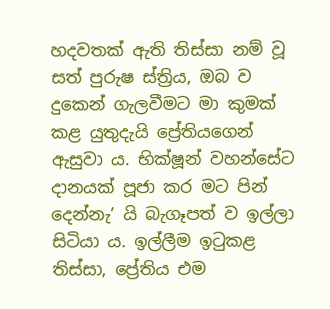හදවතක් ඇති තිස්සා නම් වූ සත් පුරුෂ ස්ත්‍රිය, ඔබ ව දුකෙන් ගැලවීමට මා කුමක් කළ යුතුදැයි ප්‍රේතියගෙන් ඇසුවා ය. භික්ෂූන් වහන්සේට දානයක් පූජා කර මට පින් දෙන්නැ’ යි බැගෑපත් ව ඉල්ලා සිටියා ය. ඉල්ලීම ඉටුකළ තිස්සා, ප්‍රේතිය එම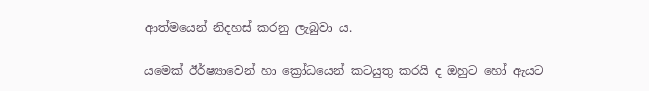ආත්මයෙන් නිදහස් කරනු ලැබුවා ය.

යමෙක් ඊර්ෂ්‍යාවෙන් හා ක්‍රෝධයෙන් කටයුතු කරයි ද ඔහුට හෝ ඇයට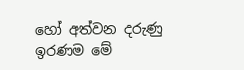හෝ අත්වන දරුණු ඉරණම මේ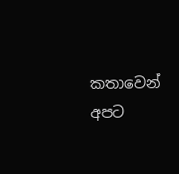කතාවෙන් අපට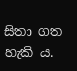සිතා ගත හැකි ය.